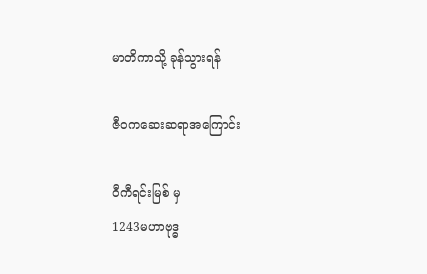မာတိကာသို့ ခုန်သွားရန်

ဇီဝကဆေးဆရာအကြောင်း

ဝီကီရင်းမြစ် မှ
1243မဟာဗုဒ္ဓ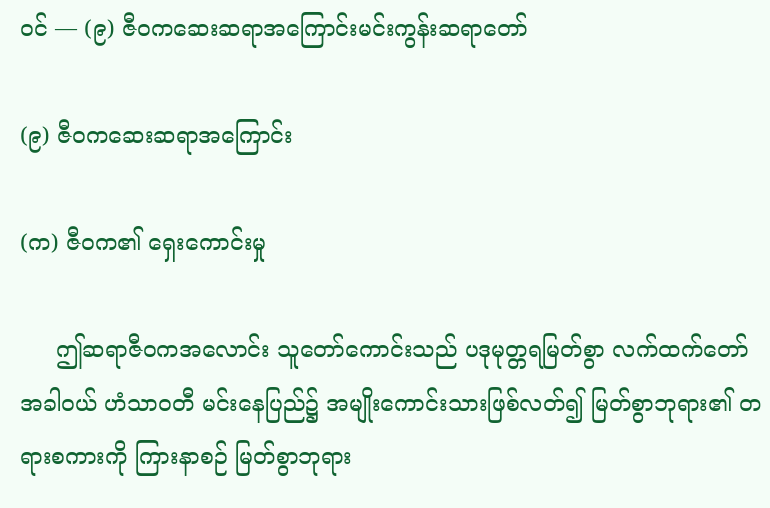ဝင် — (၉) ဇီဝကဆေးဆရာအကြောင်းမင်းကွန်းဆရာတော်

(၉) ဇီဝကဆေးဆရာအကြောင်း

(က) ဇီဝက၏ ရှေးကောင်းမှု

     ဤဆရာဇီဝကအလောင်း သူတော်ကောင်းသည် ပဒုမုတ္တရမြတ်စွာ လက်ထက်တော်အခါဝယ် ဟံသာဝတီ မင်းနေပြည်၌ အမျိုးကောင်းသားဖြစ်လတ်၍ မြတ်စွာဘုရား၏ တရားစကားကို ကြားနာစဉ် မြတ်စွာဘုရား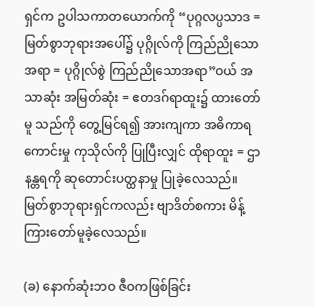ရှင်က ဥပါသကာတယောက်ကို “ပုဂ္ဂလပ္ပသာဒ = မြတ်စွာဘုရားအပေါ်၌ ပုဂ္ဂိုလ်ကို ကြည်ညိုသောအရာ = ပုဂ္ဂိုလ်စွဲ ကြည်ညိုသောအရာ”ဝယ် အသာဆုံး အမြတ်ဆုံး = ဧတဒဂ်ရာထူး၌ ထားတော်မူ သည်ကို တွေ့မြင်ရ၍ အားကျကာ အဓိကာရကောင်းမှု ကုသိုလ်ကို ပြုပြီးလျှင် ထိုရာထူး = ဌာနန္တရကို ဆုတောင်းပတ္ထနာမှု ပြုခဲ့လေသည်။ မြတ်စွာဘုရားရှင်ကလည်း ဗျာဒိတ်စကား မိန့်ကြားတော်မူခဲ့လေသည်။

(ခ) နောက်ဆုံးဘဝ ဇီဝကဖြစ်ခြင်း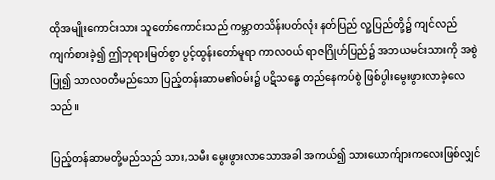ထိုအမျိုးကောင်းသား သူတော်ကောင်းသည် ကမ္ဘာတသိန်းပတ်လုံး နတ်ပြည် လူ့ပြည်တို့၌ ကျင်လည်ကျက်စားခဲ့၍ ဤဘုရားမြတ်စွာ ပွင့်ထွန်းတော်မူရာ ကာလဝယ် ရာဇဂြိုဟ်ပြည်၌ အဘယမင်းသားကို အစွဲပြု၍ သာလဝတီမည်သော ပြည့်တန်းဆာမ၏ဝမ်း၌ ပဋိသန္ဓေ တည်နေကပ်စွဲ ဖြစ်ပွါးမွေးဖွားလာခဲ့လေသည်။

ပြည့်တန်ဆာမတို့မည်သည် သား,သမီး မွေးဖွားလာသောအခါ အကယ်၍ သားယောက်ျားကလေးဖြစ်လျှင်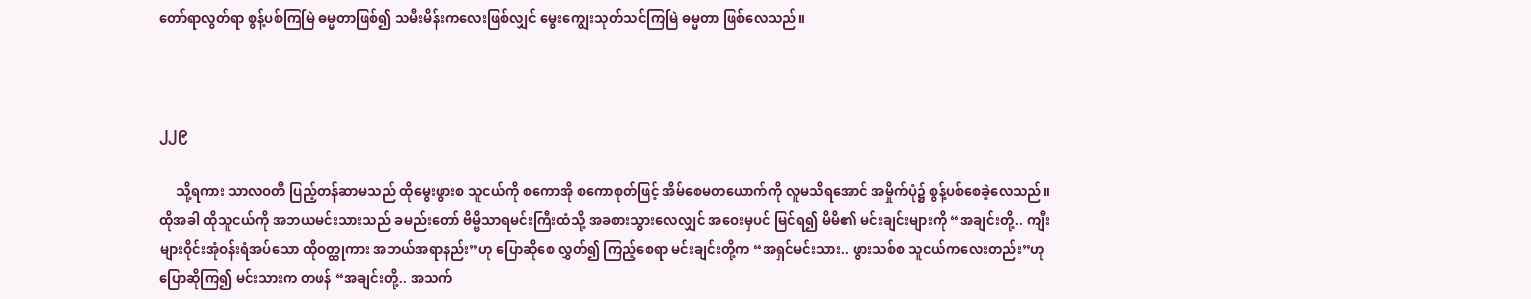တော်ရာလွတ်ရာ စွန့်ပစ်ကြမြဲ ဓမ္မတာဖြစ်၍ သမီးမိန်းကလေးဖြစ်လျှင် မွေးကျွေးသုတ်သင်ကြမြဲ ဓမ္မတာ ဖြစ်လေသည်။



၂၂၉

     သို့ရကား သာလဝတီ ပြည့်တန်ဆာမသည် ထိုမွေးဖွားစ သူငယ်ကို စကောအို စကောစုတ်ဖြင့် အိမ်စေမတယောက်ကို လူမသိရအောင် အမှိုက်ပုံ၌ စွန့်ပစ်စေခဲ့လေသည်။ ထိုအခါ ထိုသူငယ်ကို အဘယမင်းသားသည် ခမည်းတော် ဗိမ္ဗိသာရမင်းကြီးထံသို့ အခစားသွားလေလျှင် အဝေးမှပင် မြင်ရ၍ မိမိ၏ မင်းချင်းများကို “အချင်းတို့.. ကျီးများဝိုင်းအုံဝန်းရံအပ်သော ထိုဝတ္ထုကား အဘယ်အရာနည်း”ဟု ပြောဆိုစေ လွှတ်၍ ကြည့်စေရာ မင်းချင်းတို့က “အရှင်မင်းသား.. ဖွားသစ်စ သူငယ်ကလေးတည်း”ဟု ပြောဆိုကြ၍ မင်းသားက တဖန် “အချင်းတို့.. အသက်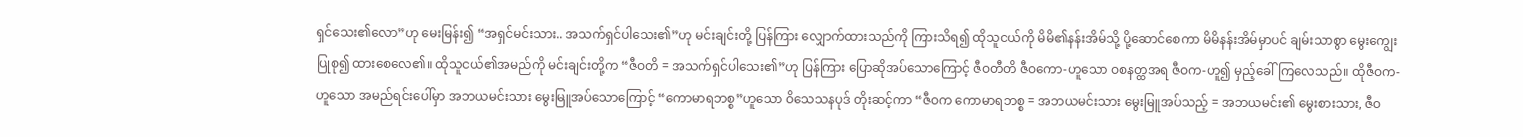ရှင်သေး၏လော”ဟု မေးမြန်း၍ “အရှင်မင်းသား.. အသက်ရှင်ပါသေး၏”ဟု မင်းချင်းတို့ ပြန်ကြား လျှောက်ထားသည်ကို ကြားသိရ၍ ထိုသူငယ်ကို မိမိ၏နန်းအိမ်သို့ ပို့ဆောင်စေကာ မိမိနန်းအိမ်မှာပင် ချမ်းသာစွာ မွေးကျွေးပြုစု၍ ထားစေလေ၏။ ထိုသူငယ်၏အမည်ကို မင်းချင်းတို့က “ဇီဝတိ = အသက်ရှင်ပါသေး၏”ဟု ပြန်ကြား ပြောဆိုအပ်သောကြောင့် ဇီဝတီတိ ဇီဝကော-ဟူသော ဝစနတ္ထအရ ဇီဝက-ဟူ၍ မှည့်ခေါ်ကြလေသည်။ ထိုဇီဝက-ဟူသော အမည်ရင်းပေါ်မှာ အဘယမင်းသား မွေးမြူအပ်သောကြောင့် “ကောမာရဘစ္စ”ဟူသော ဝိသေသနပုဒ် တိုးဆင့်ကာ “ဇီဝက ကောမာရဘစ္စ = အဘယမင်းသား မွေးမြူအပ်သည့် = အဘယမင်း၏ မွေးစားသား, ဇီဝ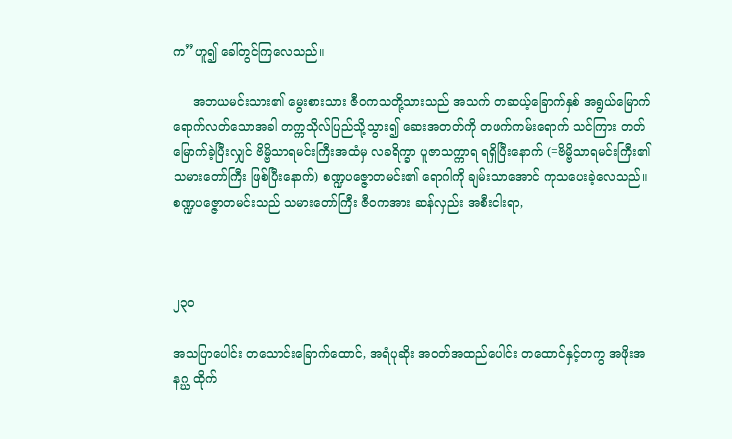က”ဟူ၍ ခေါ်တွင်ကြလေသည်။

     အဘယမင်းသား၏ မွေးစားသား ဇီဝကသတို့သားသည် အသက် တဆယ့်ခြောက်နှစ် အရွယ်မြောက် ရောက်လတ်သောအခါ တက္ကသိုလ်ပြည်သို့သွား၍ ဆေးအတတ်ကို တဖက်ကမ်းရောက် သင်ကြား တတ်မြောက်ခဲ့ပြီးလျှင် ဗိမ္ဗိသာရမင်းကြီးအထံမှ လခရိက္ခာ ပူဇာသက္ကာရ ရရှိပြီးနောက် (=ဗိမ္ဗိသာရမင်းကြီး၏ သမားတော်ကြီး ဖြစ်ပြီးနောက်) စဏ္ဍပဇ္ဇောတမင်း၏ ရောဂါကို ချမ်းသာအောင် ကုသပေးခဲ့လေသည်။ စဏ္ဍပဇ္ဇောတမင်းသည် သမားတော်ကြီး ဇီဝကအား ဆန်လှည်း အစီးငါးရာ,



၂၃၀

အသပြာပေါင်း တသောင်းခြောက်ထောင်, အရံပုဆိုး အဝတ်အထည်ပေါင်း တထောင်နှင့်တကွ အဖိုးအနဂ္ဃ ထိုက်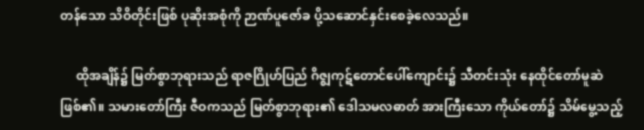တန်သော သိဝိတိုင်းဖြစ် ပုဆိုးအစုံကို ဉာဏ်ပူဇော်ခ ပို့သဆောင်နှင်းစေခဲ့လေသည်။

     ထိုအချိန်၌ မြတ်စွာဘုရားသည် ရာဇဂြိုဟ်ပြည် ဂိဇ္ဈကုဋ်တောင်ပေါ်ကျောင်း၌ သီတင်းသုံး နေထိုင်တော်မူဆဲဖြစ်၏။ သမားတော်ကြီး ဇီဝကသည် မြတ်စွာဘုရား၏ ဒေါသမလဓာတ် အားကြီးသော ကိုယ်တော်၌ သိမ်မွေ့သည့်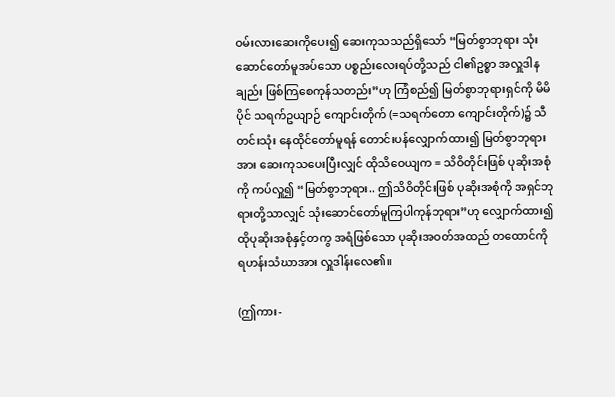ဝမ်းလားဆေးကိုပေး၍ ဆေးကုသသည်ရှိသော် “မြတ်စွာဘုရား သုံးဆောင်တော်မူအပ်သော ပစ္စည်းလေးရပ်တို့သည် ငါ၏ဥစ္စာ အလှူဒါနချည်း ဖြစ်ကြစေကုန်သတည်း”ဟု ကြံစည်၍ မြတ်စွာဘုရားရှင်ကို မိမိပိုင် သရက်ဥယျာဉ် ကျောင်းတိုက် (=သရက်တော ကျောင်းတိုက်)၌ သီတင်းသုံး နေထိုင်တော်မူရန် တောင်းပန်လျှောက်ထား၍ မြတ်စွာဘုရားအား ဆေးကုသပေးပြီးလျှင် ထိုသိဝေယျက = သိဝိတိုင်းဖြစ် ပုဆိုးအစုံကို ကပ်လှူ၍ “မြတ်စွာဘုရား.. ဤသိဝိတိုင်းဖြစ် ပုဆိုးအစုံကို အရှင်ဘုရားတို့သာလျှင် သုံးဆောင်တော်မူကြပါကုန်ဘုရား”ဟု လျှောက်ထား၍ ထိုပုဆိုးအစုံနှင့်တကွ အရံဖြစ်သော ပုဆိုးအဝတ်အထည် တထောင်ကို ရဟန်းသံဃာအား လှူဒါန်းလေ၏။

(ဤကား-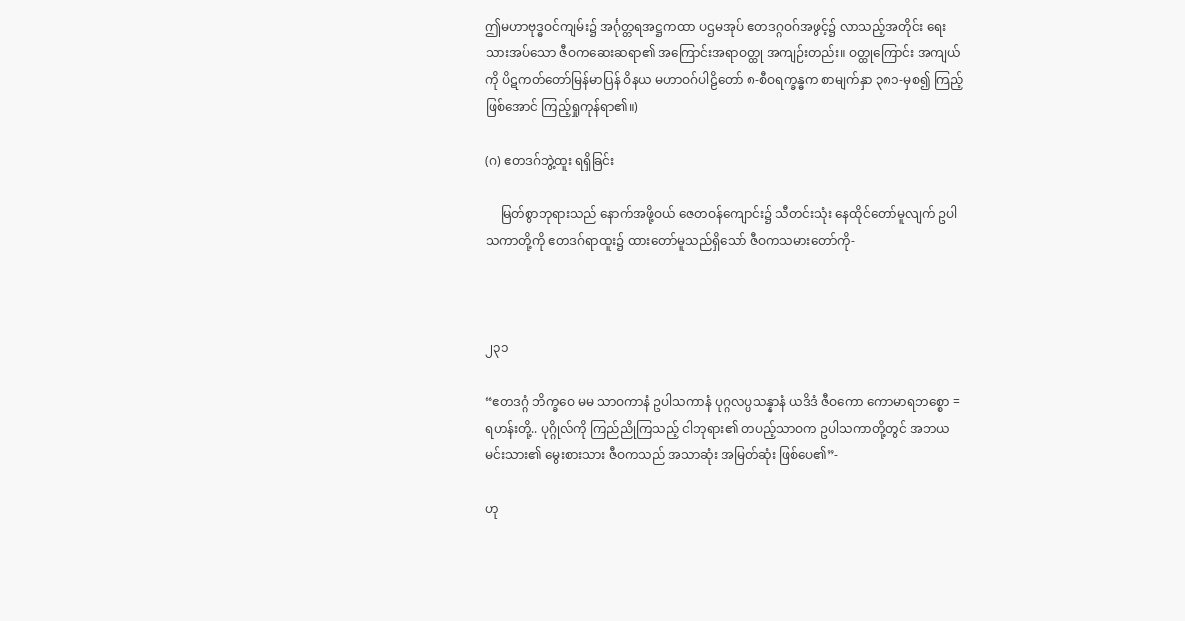ဤမဟာဗုဒ္ဓဝင်ကျမ်း၌ အင်္ဂုတ္တရအဋ္ဌကထာ ပဌမအုပ် ဧတဒဂ္ဂဝဂ်အဖွင့်၌ လာသည့်အတိုင်း ရေးသားအပ်သော ဇီဝကဆေးဆရာ၏ အကြောင်းအရာဝတ္ထု အကျဉ်းတည်း။ ဝတ္ထုကြောင်း အကျယ်ကို ပိဋကတ်တော်မြန်မာပြန် ဝိနယ မဟာဝဂ်ပါဠိတော် ၈-စီဝရက္ခန္ဓက စာမျက်နှာ ၃၈၁-မှစ၍ ကြည့်ဖြစ်အောင် ကြည့်ရှုကုန်ရာ၏။)

(ဂ) ဧတဒဂ်ဘွဲ့ထူး ရရှိခြင်း

     မြတ်စွာဘုရားသည် နောက်အဖို့ဝယ် ဇေတဝန်ကျောင်း၌ သီတင်းသုံး နေထိုင်တော်မူလျက် ဥပါသကာတို့ကို ဧတဒဂ်ရာထူး၌ ထားတော်မူသည်ရှိသော် ဇီဝကသမားတော်ကို-



၂၃၁

“ဧတဒဂ္ဂံ ဘိက္ခဝေ မမ သာဝကာနံ ဥပါသကာနံ ပုဂ္ဂလပ္ပသန္နာနံ ယဒိဒံ ဇီဝကော ကောမာရဘစ္စော = ရဟန်းတို့.. ပုဂ္ဂိုလ်ကို ကြည်ညိုကြသည့် ငါဘုရား၏ တပည့်သာဝက ဥပါသကာတို့တွင် အဘယမင်းသား၏ မွေးစားသား ဇီဝကသည် အသာဆုံး အမြတ်ဆုံး ဖြစ်ပေ၏”-

ဟု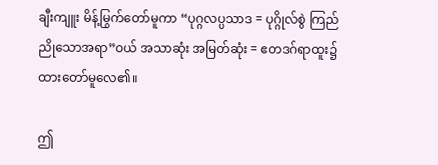ချီးကျူး မိန့်မြွက်တော်မူကာ “ပုဂ္ဂလပ္ပသာဒ = ပုဂ္ဂိုလ်စွဲ ကြည်ညိုသောအရာ”ဝယ် အသာဆုံး အမြတ်ဆုံး = ဧတဒဂ်ရာထူး၌ ထားတော်မူလေ၏။

ဤ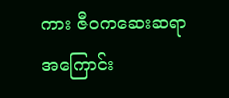ကား ဇီဝကဆေးဆရာ အကြောင်း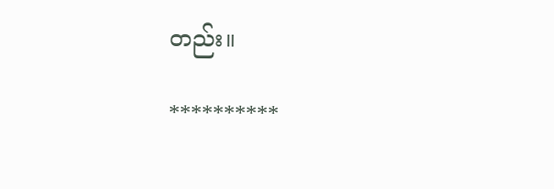တည်း။

**********